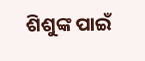ଶିଶୁଙ୍କ ପାଇଁ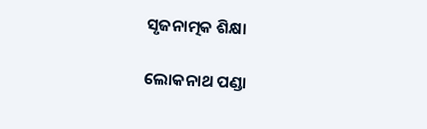ସୃଜନାତ୍ମକ ଶିକ୍ଷା

ଲୋକନାଥ ପଣ୍ଡା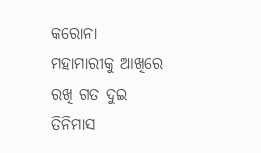କରୋନା ମହାମାରୀକୁ ଆଖିରେ ରଖି ଗତ ଦୁଇ ତିନିମାସ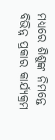ମଧ୍ୟରେ ଶିଶୁଙ୍କ ନିମନ୍ତେ ବିଭିନ୍ନ ପ୍ରକାର କାର୍ଯ୍ୟକ୍ରମ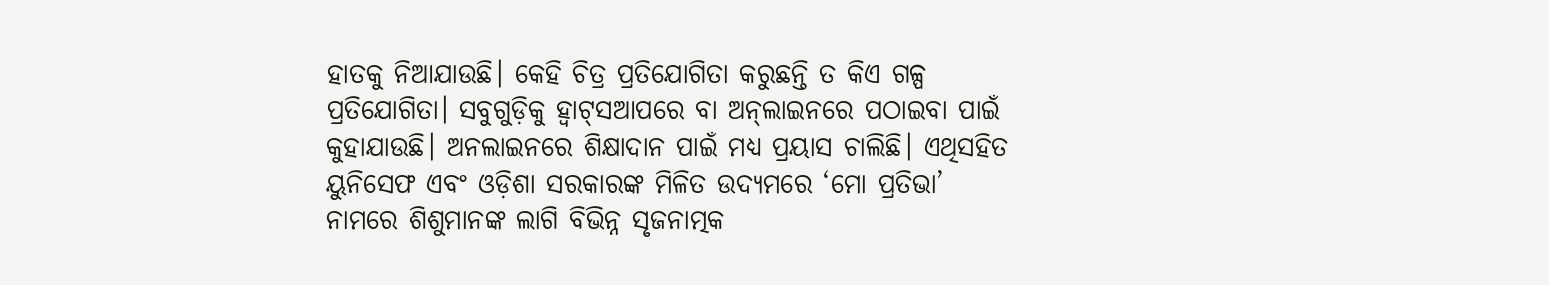ହାତକୁ ନିଆଯାଉଛି। କେହି ଚିତ୍ର ପ୍ରତିଯୋଗିତା କରୁଛନ୍ତି ତ କିଏ ଗଳ୍ପ ପ୍ରତିଯୋଗିତା। ସବୁଗୁଡ଼ିକୁ ହ୍ବାଟ୍‌ସଆପରେ ବା ଅନ୍‌ଲାଇନରେ ପଠାଇବା ପାଇଁ କୁହାଯାଉଛି। ଅନଲାଇନରେ ଶିକ୍ଷାଦାନ ପାଇଁ ମଧ୍ୟ ପ୍ରୟାସ ଚାଲିଛି। ଏଥିସହିତ ୟୁନିସେଫ ଏବଂ ଓଡ଼ିଶା ସରକାରଙ୍କ ମିଳିତ ଉଦ୍ୟମରେ ‘ମୋ ପ୍ରତିଭା’ ନାମରେ ଶିଶୁମାନଙ୍କ ଲାଗି ବିଭିନ୍ନ ସୃଜନାତ୍ମକ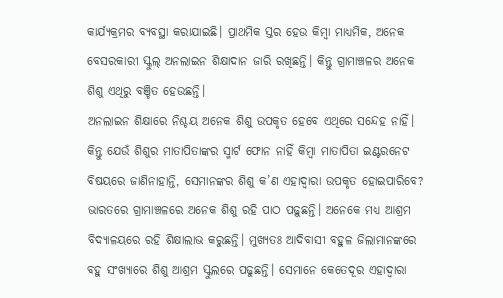କାର୍ଯ୍ୟକ୍ରମର ବ୍ୟବସ୍ଥା କରାଯାଇଛି। ପ୍ରାଥମିକ ସ୍ତର ହେଉ କିମ୍ବା ମାଧ୍ୟମିକ, ଅନେକ ବେସରକାରୀ ସ୍କୁଲ୍‌ ଅନଲାଇନ ଶିକ୍ଷାଦାନ ଜାରି ରଖିଛନ୍ତି। କିନ୍ତୁ ଗ୍ରାମାଞ୍ଚଳର ଅନେକ ଶିଶୁ ଏଥିରୁ ବଞ୍ଚିତ ହେଉଛନ୍ତି।
ଅନଲାଇନ ଶିକ୍ଷାରେ ନିଶ୍ଚୟ ଅନେକ ଶିଶୁ ଉପକୃତ ହେବେ ଏଥିରେ ସନ୍ଦେହ ନାହିଁ। କିନ୍ତୁ ଯେଉଁ ଶିଶୁର ମାତାପିତାଙ୍କର ସ୍ମାର୍ଟ ଫୋନ ନାହିଁ କିମ୍ବା ମାତାପିତା ଇଣ୍ଟରନେଟ ବିଷୟରେ ଜାଣିନାହାନ୍ତି, ସେମାନଙ୍କର ଶିଶୁ କ’ଣ ଏହାଦ୍ୱାରା ଉପକୃତ ହୋଇପାରିବେ? ଭାରତରେ ଗ୍ରାମାଞ୍ଚଳରେ ଅନେକ ଶିଶୁ ରହି ପାଠ ପଢ଼ୁଛନ୍ତି। ଅନେକେ ମଧ୍ୟ ଆଶ୍ରମ ବିଦ୍ୟାଳୟରେ ରହି ଶିକ୍ଷାଲାଭ କରୁଛନ୍ତି। ମୁଖ୍ୟତଃ ଆଦିବାସୀ ବହୁଳ ଜିଲାମାନଙ୍କରେ ବହୁ ସଂଖ୍ୟାରେ ଶିଶୁ ଆଶ୍ରମ ସ୍କୁଲରେ ପଢୁଛନ୍ତି। ସେମାନେ କେତେଦୂର ଏହାଦ୍ୱାରା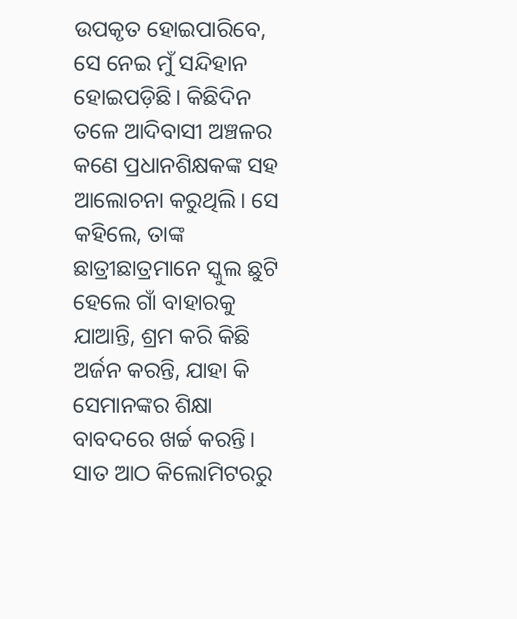ଉପକୃତ ହୋଇପାରିବେ, ସେ ନେଇ ମୁଁ ସନ୍ଦିହାନ ହୋଇପଡ଼ିଛି। କିଛିଦିନ ତଳେ ଆଦିବାସୀ ଅଞ୍ଚଳର କଣେ ପ୍ରଧାନଶିକ୍ଷକଙ୍କ ସହ ଆଲୋଚନା କରୁଥିଲି। ସେ କହିଲେ, ତାଙ୍କ ଛାତ୍ରୀଛାତ୍ରମାନେ ସ୍କୁଲ ଛୁଟି ହେଲେ ଗାଁ ବାହାରକୁ ଯାଆନ୍ତି, ଶ୍ରମ କରି କିଛି ଅର୍ଜନ କରନ୍ତି, ଯାହା କି ସେମାନଙ୍କର ଶିକ୍ଷା ବାବଦରେ ଖର୍ଚ୍ଚ କରନ୍ତି। ସାତ ଆଠ କିଲୋମିଟରରୁ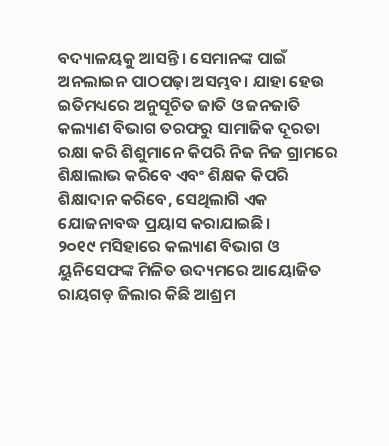ବଦ୍ୟାଳୟକୁ ଆସନ୍ତି। ସେମାନଙ୍କ ପାଇଁ ଅନଲାଇନ ପାଠପଢ଼ା ଅସମ୍ଭବ। ଯାହା ହେଉ ଇତିମଧ୍ୟରେ ଅନୁସୂଚିତ ଜାତି ଓ ଜନଜାତି କଲ୍ୟାଣ ବିଭାଗ ତରଫରୁ ସାମାଜିକ ଦୂରତା ରକ୍ଷା କରି ଶିଶୁମାନେ କିପରି ନିଜ ନିଜ ଗ୍ରାମରେ ଶିକ୍ଷାଲାଭ କରିବେ ଏବଂ ଶିକ୍ଷକ କିପରି ଶିକ୍ଷାଦାନ କରିବେ, ସେଥିଲାଗି ଏକ ଯୋଜନାବଦ୍ଧ ପ୍ରୟାସ କରାଯାଇଛି।
୨୦୧୯ ମସିହାରେ କଲ୍ୟାଣ ବିଭାଗ ଓ ୟୁନିସେଫଙ୍କ ମିଳିତ ଉଦ୍ୟମରେ ଆୟୋଜିତ ରାୟଗଡ଼ ଜିଲାର କିଛି ଆଶ୍ରମ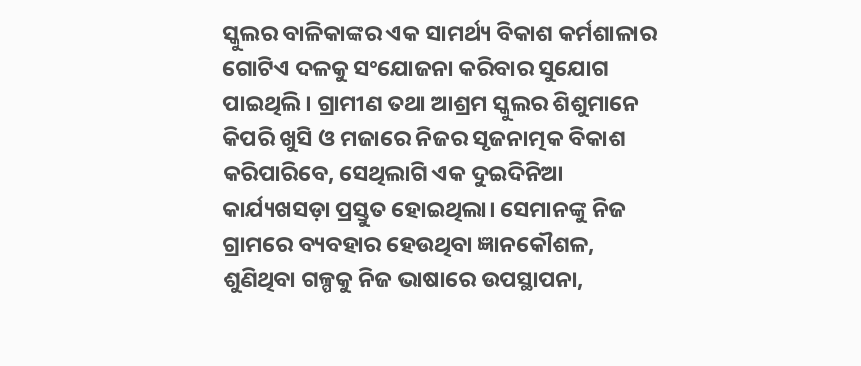ସ୍କୁଲର ବାଳିକାଙ୍କର ଏକ ସାମର୍ଥ୍ୟ ବିକାଶ କର୍ମଶାଳାର ଗୋଟିଏ ଦଳକୁ ସଂଯୋଜନା କରିବାର ସୁଯୋଗ ପାଇଥିଲି। ଗ୍ରାମୀଣ ତଥା ଆଶ୍ରମ ସ୍କୁଲର ଶିଶୁମାନେ କିପରି ଖୁସି ଓ ମଜାରେ ନିଜର ସୃଜନାତ୍ମକ ବିକାଶ କରିପାରିବେ, ସେଥିଲାଗି ଏକ ଦୁଇଦିନିଆ କାର୍ଯ୍ୟଖସଡ଼ା ପ୍ରସ୍ତୁତ ହୋଇଥିଲା। ସେମାନଙ୍କୁ ନିଜ ଗ୍ରାମରେ ବ୍ୟବହାର ହେଉଥିବା ଜ୍ଞାନକୌଶଳ, ଶୁଣିଥିବା ଗଳ୍ପକୁ ନିଜ ଭାଷାରେ ଉପସ୍ଥାପନା,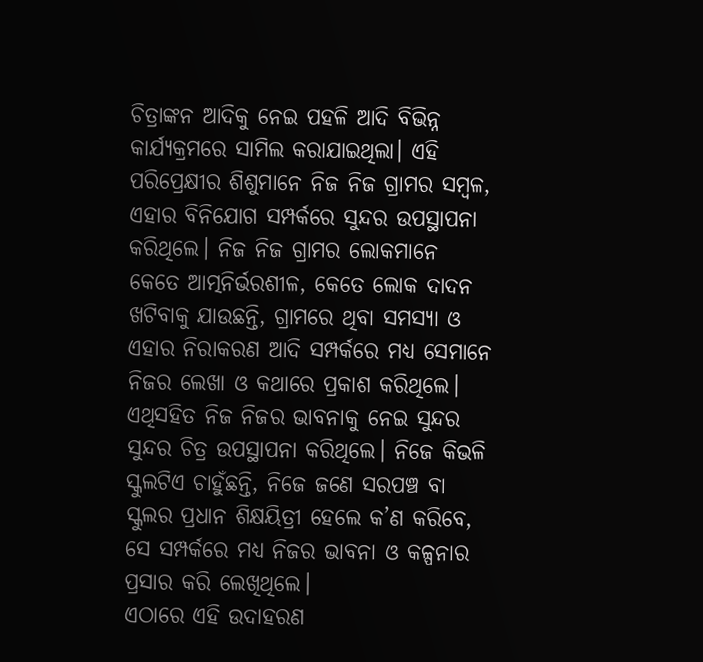ଚିତ୍ରାଙ୍କନ ଆଦିକୁ ନେଇ ପହଳି ଆଦି ବିଭିନ୍ନ କାର୍ଯ୍ୟକ୍ରମରେ ସାମିଲ କରାଯାଇଥିଲା। ଏହି ପରିପ୍ରେକ୍ଷୀର ଶିଶୁମାନେ ନିଜ ନିଜ ଗ୍ରାମର ସମ୍ବଳ, ଏହାର ବିନିଯୋଗ ସମ୍ପର୍କରେ ସୁନ୍ଦର ଉପସ୍ଥାପନା କରିଥିଲେ। ନିଜ ନିଜ ଗ୍ରାମର ଲୋକମାନେ କେତେ ଆତ୍ମନିର୍ଭରଶୀଳ, କେତେ ଲୋକ ଦାଦନ ଖଟିବାକୁ ଯାଉଛନ୍ତି, ଗ୍ରାମରେ ଥିବା ସମସ୍ୟା ଓ ଏହାର ନିରାକରଣ ଆଦି ସମ୍ପର୍କରେ ମଧ୍ୟ ସେମାନେ ନିଜର ଲେଖା ଓ କଥାରେ ପ୍ରକାଶ କରିଥିଲେ। ଏଥିସହିତ ନିଜ ନିଜର ଭାବନାକୁ ନେଇ ସୁନ୍ଦର ସୁନ୍ଦର ଚିତ୍ର ଉପସ୍ଥାପନା କରିଥିଲେ। ନିଜେ କିଭଳି ସ୍କୁଲଟିଏ ଚାହୁଁଛନ୍ତି, ନିଜେ ଜଣେ ସରପଞ୍ଚ ବା ସ୍କୁଲର ପ୍ରଧାନ ଶିକ୍ଷୟିତ୍ରୀ ହେଲେ କ’ଣ କରିବେ, ସେ ସମ୍ପର୍କରେ ମଧ୍ୟ ନିଜର ଭାବନା ଓ କଳ୍ପନାର ପ୍ରସାର କରି ଲେଖିଥିଲେ।
ଏଠାରେ ଏହି ଉଦାହରଣ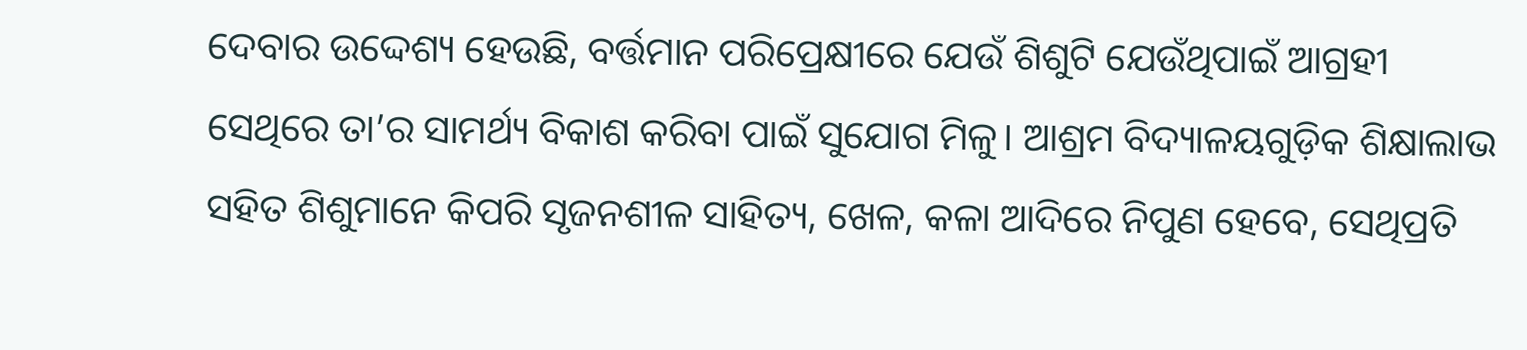ଦେବାର ଉଦ୍ଦେଶ୍ୟ ହେଉଛି, ବର୍ତ୍ତମାନ ପରିପ୍ରେକ୍ଷୀରେ ଯେଉଁ ଶିଶୁଟି ଯେଉଁଥିପାଇଁ ଆଗ୍ରହୀ ସେଥିରେ ତା’ର ସାମର୍ଥ୍ୟ ବିକାଶ କରିବା ପାଇଁ ସୁଯୋଗ ମିଳୁ। ଆଶ୍ରମ ବିଦ୍ୟାଳୟଗୁଡ଼ିକ ଶିକ୍ଷାଲାଭ ସହିତ ଶିଶୁମାନେ କିପରି ସୃଜନଶୀଳ ସାହିତ୍ୟ, ଖେଳ, କଳା ଆଦିରେ ନିପୁଣ ହେବେ, ସେଥିପ୍ରତି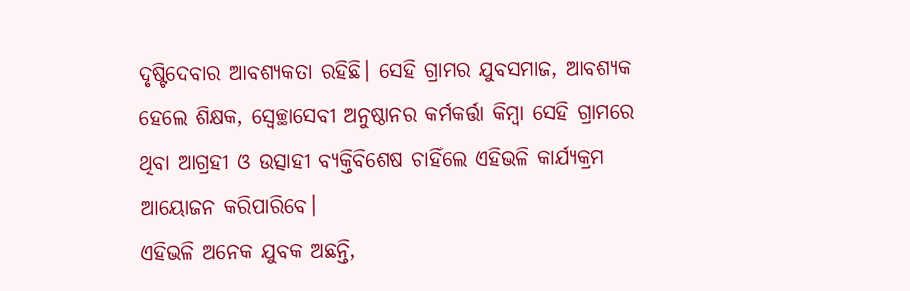ଦୃଷ୍ଟିଦେବାର ଆବଶ୍ୟକତା ରହିଛି। ସେହି ଗ୍ରାମର ଯୁବସମାଜ, ଆବଶ୍ୟକ ହେଲେ ଶିକ୍ଷକ, ସ୍ବେଚ୍ଛାସେବୀ ଅନୁଷ୍ଠାନର କର୍ମକର୍ତ୍ତା କିମ୍ବା ସେହି ଗ୍ରାମରେ ଥିବା ଆଗ୍ରହୀ ଓ ଉତ୍ସାହୀ ବ୍ୟକ୍ତିବିଶେଷ ଚାହିଁଲେ ଏହିଭଳି କାର୍ଯ୍ୟକ୍ରମ ଆୟୋଜନ କରିପାରିବେ।
ଏହିଭଳି ଅନେକ ଯୁବକ ଅଛନ୍ତି,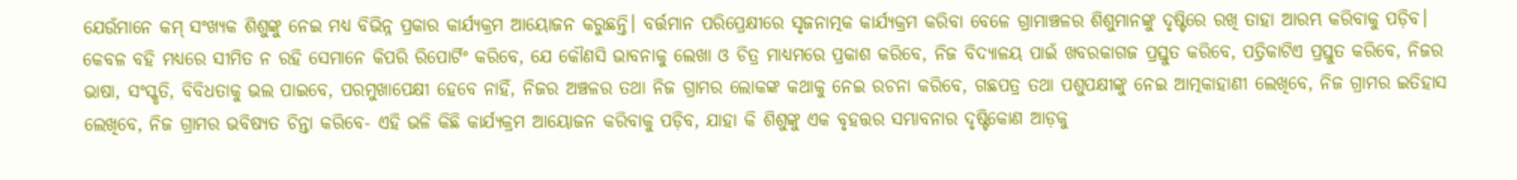ଯେଉଁମାନେ କମ୍‌ ସଂଖ୍ୟକ ଶିଶୁଙ୍କୁ ନେଇ ମଧ୍ୟ ବିଭିନ୍ନ ପ୍ରକାର କାର୍ଯ୍ୟକ୍ରମ ଆୟୋଜନ କରୁଛନ୍ତି। ବର୍ତ୍ତମାନ ପରିପ୍ରେକ୍ଷୀରେ ସୃଜନାତ୍ମକ କାର୍ଯ୍ୟକ୍ରମ କରିବା ବେଳେ ଗ୍ରାମାଞ୍ଚଳର ଶିଶୁମାନଙ୍କୁ ଦୃଷ୍ଟିରେ ରଖି ତାହା ଆରମ୍ଭ କରିବାକୁ ପଡ଼ିବ। କେବଳ ବହି ମଧ୍ୟରେ ସୀମିତ ନ ରହି ସେମାନେ କିପରି ରିପୋର୍ଟିଂ କରିବେ, ଯେ କୌଣସି ଭାବନାକୁ ଲେଖା ଓ ଚିତ୍ର ମାଧ୍ୟମରେ ପ୍ରକାଶ କରିବେ, ନିଜ ବିଦ୍ୟାଳୟ ପାଇଁ ଖବରକାଗଜ ପ୍ରସ୍ତୁତ କରିବେ, ପତ୍ରିକାଟିଏ ପ୍ରସ୍ତୁତ କରିବେ, ନିଜର ଭାଷା, ସଂସ୍କୃତି, ବିବିଧତାକୁ ଭଲ ପାଇବେ, ପରମୁଖାପେକ୍ଷୀ ହେବେ ନାହିଁ, ନିଜର ଅଞ୍ଚଳର ତଥା ନିଜ ଗ୍ରାମର ଲୋକଙ୍କ କଥାକୁ ନେଇ ରଚନା କରିବେ, ଗଛପତ୍ର ତଥା ପଶୁପକ୍ଷୀଙ୍କୁ ନେଇ ଆତ୍ମକାହାଣୀ ଲେଖିବେ, ନିଜ ଗ୍ରାମର ଇତିହାସ ଲେଖିବେ, ନିଜ ଗ୍ରାମର ଭବିଷ୍ୟତ ଚିନ୍ତା କରିବେ- ଏହି ଭଳି କିଛି କାର୍ଯ୍ୟକ୍ରମ ଆୟୋଜନ କରିବାକୁ ପଡ଼ିବ, ଯାହା କି ଶିଶୁଙ୍କୁ ଏକ ବୃହତ୍ତର ସମ୍ଭାବନାର ଦୃଷ୍ଟିକୋଣ ଆଡ଼କୁ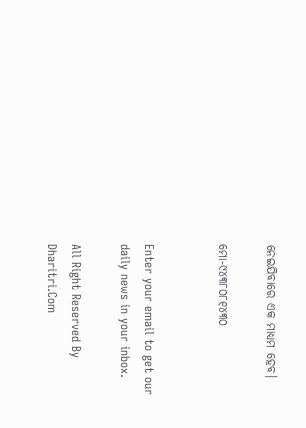ନେଇଯିବାରେ ଏକ ମାଧ୍ୟମ ହେବ।

ମୋ-୯୪୩୮୦୮୧୪୩୦


Enter your email to get our daily news in your inbox.

All Right Reserved By Dharitri.Com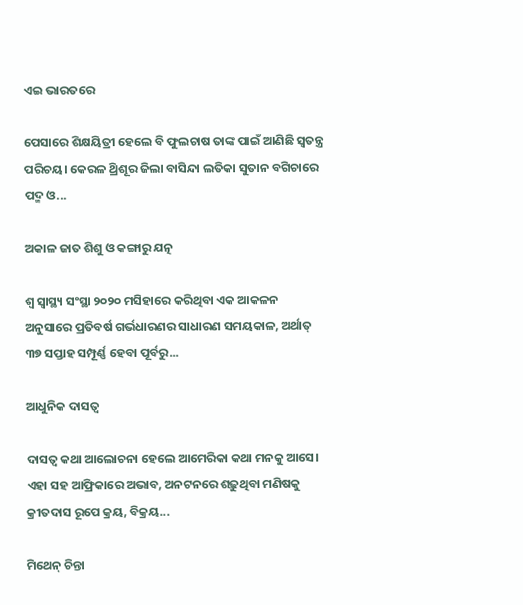ଏଇ ଭାରତରେ

ପେସାରେ ଶିକ୍ଷୟିତ୍ରୀ ହେଲେ ବି ଫୁଲଚାଷ ତାଙ୍କ ପାଇଁ ଆଣିଛି ସ୍ବତନ୍ତ୍ର ପରିଚୟ। କେରଳ ଥ୍ରିଶୂର ଜିଲା ବାସିନ୍ଦା ଲତିକା ସୁତାନ ବଗିଚାରେ ପଦ୍ମ ଓ...

ଅକାଳ ଜାତ ଶିଶୁ ଓ କଙ୍ଗାରୁ ଯତ୍ନ

ଶ୍ୱ ସ୍ବାସ୍ଥ୍ୟ ସଂସ୍ଥା ୨୦୨୦ ମସିହାରେ କରିଥିବା ଏକ ଆକଳନ ଅନୁସାରେ ପ୍ରତିବର୍ଷ ଗର୍ଭଧାରଣର ସାଧାରଣ ସମୟକାଳ, ଅର୍ଥାତ୍‌ ୩୭ ସପ୍ତାହ ସମ୍ପୂର୍ଣ୍ଣ ହେବା ପୂର୍ବରୁ...

ଆଧୁନିକ ଦାସତ୍ୱ

ଦାସତ୍ୱ କଥା ଆଲୋଚନା ହେଲେ ଆମେରିକା କଥା ମନକୁ ଆସେ। ଏହା ସହ ଆଫ୍ରିକାରେ ଅଭାବ, ଅନଟନରେ ଶଢ଼ୁଥିବା ମଣିଷକୁ କ୍ରୀତଦାସ ରୂପେ କ୍ରୟ, ବିକ୍ରୟ...

ମିଥେନ୍‌ ଚିନ୍ତା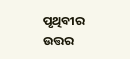ପୃଥିବୀର ଉତ୍ତର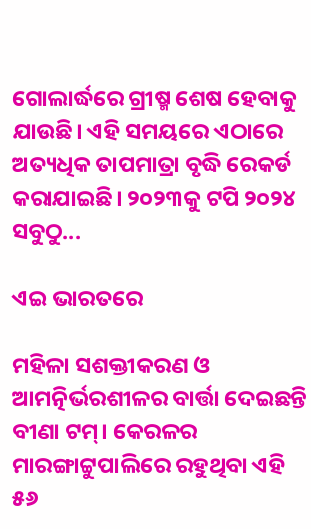ଗୋଲାର୍ଦ୍ଧରେ ଗ୍ରୀଷ୍ମ ଶେଷ ହେବାକୁ ଯାଉଛି। ଏହି ସମୟରେ ଏଠାରେ ଅତ୍ୟଧିକ ତାପମାତ୍ରା ବୃଦ୍ଧି ରେକର୍ଡ କରାଯାଇଛି। ୨୦୨୩କୁ ଟପି ୨୦୨୪ ସବୁଠୁ...

ଏଇ ଭାରତରେ

ମହିଳା ସଶକ୍ତୀକରଣ ଓ ଆମତ୍ନିର୍ଭରଶୀଳର ବାର୍ତ୍ତା ଦେଇଛନ୍ତି ବୀଣା ଟମ୍‌। କେରଳର ମାରଙ୍ଗାଟ୍ଟୁପାଲିରେ ରହୁଥିବା ଏହି ୫୬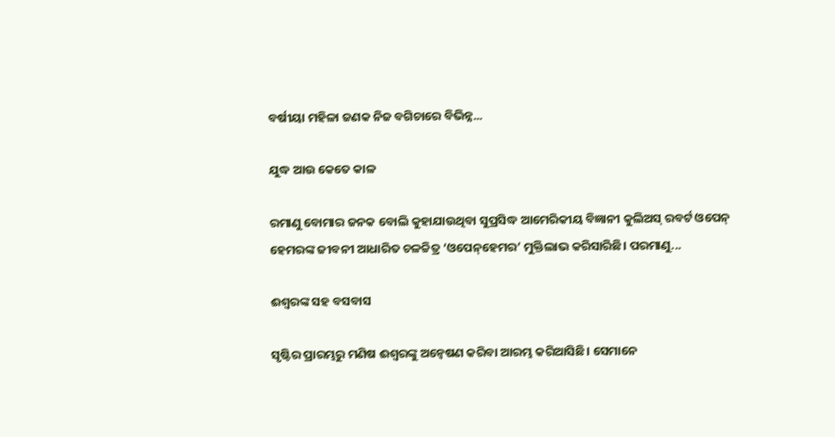ବର୍ଷୀୟା ମହିଳା ଜଣକ ନିଜ ବଗିଚାରେ ବିଭିନ୍ନ...

ଯୁଦ୍ଧ ଆଉ କେତେ କାଳ

ରମାଣୁ ବୋମାର ଜନକ ବୋଲି କୁହାଯାଉଥିବା ସୁପ୍ରସିଦ୍ଧ ଆମେରିକୀୟ ବିଜ୍ଞାନୀ କୁଲିଅସ୍‌ ରବର୍ଟ ଓପେନ୍‌ ହେମରଙ୍କ ଜୀବନୀ ଆଧାରିତ ଚଳଚ୍ଚିତ୍ର ‘ଓପେନ୍‌ହେମର’ ମୁକ୍ତିଲାଭ କରିସାରିଛି। ପରମାଣୁ...

ଈଶ୍ୱରଙ୍କ ସହ ବସବାସ

ସୃଷ୍ଟିର ପ୍ରାରମ୍ଭରୁ ମଣିଷ ଈଶ୍ୱରଙ୍କୁ ଅନ୍ବେଷଣ କରିବା ଆରମ୍ଭ କରିଆସିଛି। ସେମାନେ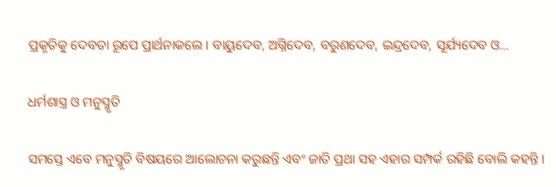ପ୍ରକୃତିକୁ ଦେବତା ରୂପେ ପ୍ରାର୍ଥନାକଲେ। ବାୟୁଦେବ, ଅଗ୍ନିଦେବ, ବରୁଣଦେବ, ଇନ୍ଦ୍ରଦେବ, ସୂର୍ଯ୍ୟଦେବ ଓ...

ଧର୍ମଶାସ୍ତ୍ର ଓ ମନୁସ୍ମୃତି

ସମସ୍ତେ ଏବେ ମନୁସ୍ମୃତି ବିଷୟରେ ଆଲୋଚନା କରୁଛନ୍ତି ଏବଂ ଜାତି ପ୍ରଥା ସହ ଏହାର ସମ୍ପର୍କ ରହିଛି ବୋଲି କହନ୍ତି।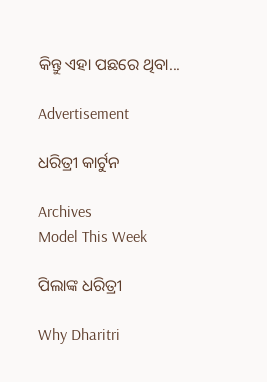କିନ୍ତୁ ଏହା ପଛରେ ଥିବା...

Advertisement

ଧରିତ୍ରୀ କାର୍ଟୁନ

Archives
Model This Week

ପିଲାଙ୍କ ଧରିତ୍ରୀ

Why Dharitri